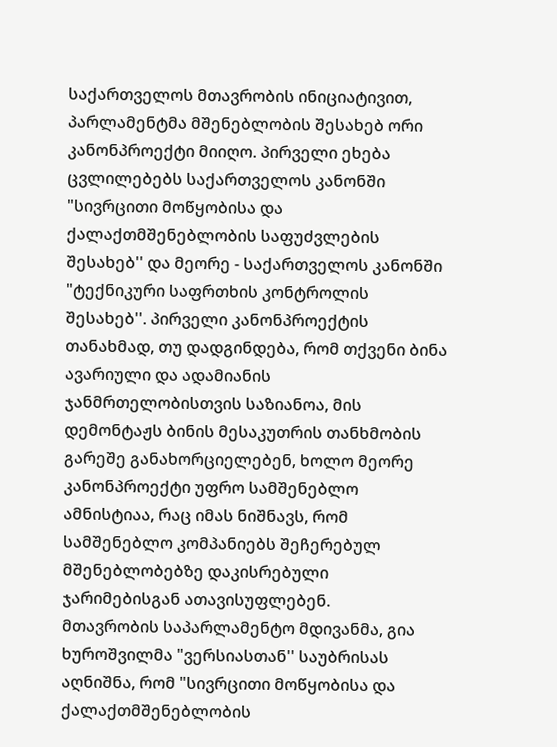საქართველოს მთავრობის ინიციატივით, პარლამენტმა მშენებლობის შესახებ ორი კანონპროექტი მიიღო. პირველი ეხება ცვლილებებს საქართველოს კანონში "სივრცითი მოწყობისა და ქალაქთმშენებლობის საფუძვლების შესახებ'' და მეორე - საქართველოს კანონში "ტექნიკური საფრთხის კონტროლის შესახებ''. პირველი კანონპროექტის თანახმად, თუ დადგინდება, რომ თქვენი ბინა ავარიული და ადამიანის ჯანმრთელობისთვის საზიანოა, მის დემონტაჟს ბინის მესაკუთრის თანხმობის გარეშე განახორციელებენ, ხოლო მეორე კანონპროექტი უფრო სამშენებლო ამნისტიაა, რაც იმას ნიშნავს, რომ სამშენებლო კომპანიებს შეჩერებულ მშენებლობებზე დაკისრებული ჯარიმებისგან ათავისუფლებენ.
მთავრობის საპარლამენტო მდივანმა, გია ხუროშვილმა "ვერსიასთან'' საუბრისას აღნიშნა, რომ "სივრცითი მოწყობისა და ქალაქთმშენებლობის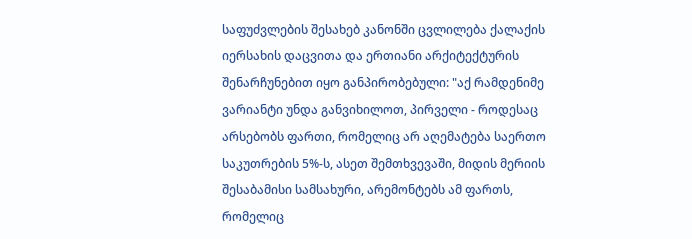საფუძვლების შესახებ კანონში ცვლილება ქალაქის იერსახის დაცვითა და ერთიანი არქიტექტურის შენარჩუნებით იყო განპირობებული: "აქ რამდენიმე ვარიანტი უნდა განვიხილოთ, პირველი - როდესაც არსებობს ფართი, რომელიც არ აღემატება საერთო საკუთრების 5%-ს, ასეთ შემთხვევაში, მიდის მერიის შესაბამისი სამსახური, არემონტებს ამ ფართს, რომელიც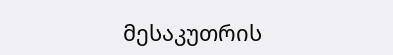მესაკუთრის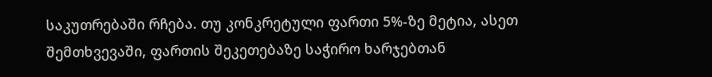საკუთრებაში რჩება. თუ კონკრეტული ფართი 5%-ზე მეტია, ასეთ შემთხვევაში, ფართის შეკეთებაზე საჭირო ხარჯებთან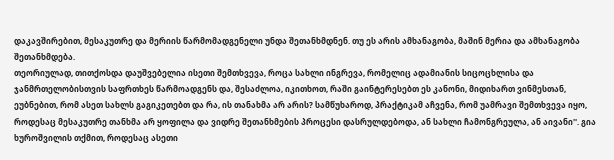დაკავშირებით, მესაკუთრე და მერიის წარმომადგენელი უნდა შეთანხმდნენ. თუ ეს არის ამხანაგობა, მაშინ მერია და ამხანაგობა შეთანხმდება.
თეორიულად, თითქოსდა დაუშვებელია ისეთი შემთხვევა, როცა სახლი ინგრევა, რომელიც ადამიანის სიცოცხლისა და ჯანმრთელობისთვის საფრთხეს წარმოადგენს და, შესაძლოა, იკითხოთ, რაში გაინტერესებთ ეს კანონი, მიდიხართ ვინმესთან, ეუბნებით, რომ ასეთ სახლს გაგიკეთებთ და რა, ის თანახმა არ არის? სამწუხაროდ, პრაქტიკამ აჩვენა, რომ უამრავი შემთხვევა იყო, როდესაც მესაკუთრე თანხმა არ ყოფილა და ვიდრე შეთანხმების პროცესი დასრულდებოდა, ან სახლი ჩამონგრეულა, ან აივანი''. გია ხუროშვილის თქმით, როდესაც ასეთი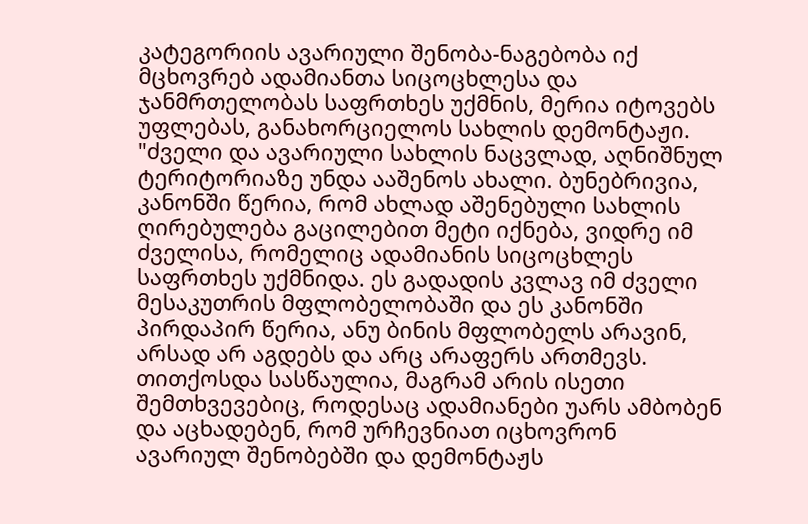კატეგორიის ავარიული შენობა-ნაგებობა იქ მცხოვრებ ადამიანთა სიცოცხლესა და ჯანმრთელობას საფრთხეს უქმნის, მერია იტოვებს უფლებას, განახორციელოს სახლის დემონტაჟი. "ძველი და ავარიული სახლის ნაცვლად, აღნიშნულ ტერიტორიაზე უნდა ააშენოს ახალი. ბუნებრივია, კანონში წერია, რომ ახლად აშენებული სახლის ღირებულება გაცილებით მეტი იქნება, ვიდრე იმ ძველისა, რომელიც ადამიანის სიცოცხლეს საფრთხეს უქმნიდა. ეს გადადის კვლავ იმ ძველი მესაკუთრის მფლობელობაში და ეს კანონში პირდაპირ წერია, ანუ ბინის მფლობელს არავინ, არსად არ აგდებს და არც არაფერს ართმევს. თითქოსდა სასწაულია, მაგრამ არის ისეთი შემთხვევებიც, როდესაც ადამიანები უარს ამბობენ და აცხადებენ, რომ ურჩევნიათ იცხოვრონ ავარიულ შენობებში და დემონტაჟს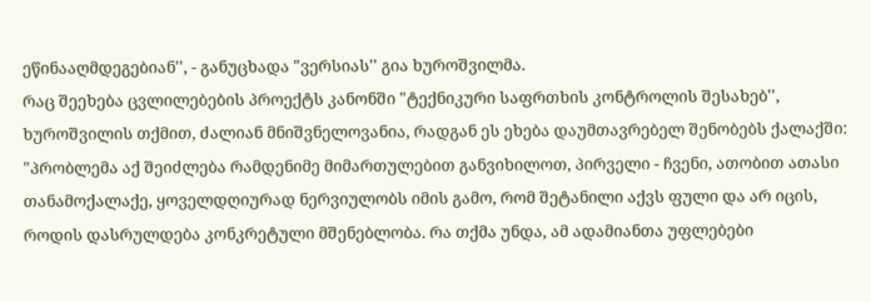ეწინააღმდეგებიან'', - განუცხადა "ვერსიას'' გია ხუროშვილმა.
რაც შეეხება ცვლილებების პროექტს კანონში "ტექნიკური საფრთხის კონტროლის შესახებ'', ხუროშვილის თქმით, ძალიან მნიშვნელოვანია, რადგან ეს ეხება დაუმთავრებელ შენობებს ქალაქში: "პრობლემა აქ შეიძლება რამდენიმე მიმართულებით განვიხილოთ, პირველი - ჩვენი, ათობით ათასი თანამოქალაქე, ყოველდღიურად ნერვიულობს იმის გამო, რომ შეტანილი აქვს ფული და არ იცის, როდის დასრულდება კონკრეტული მშენებლობა. რა თქმა უნდა, ამ ადამიანთა უფლებები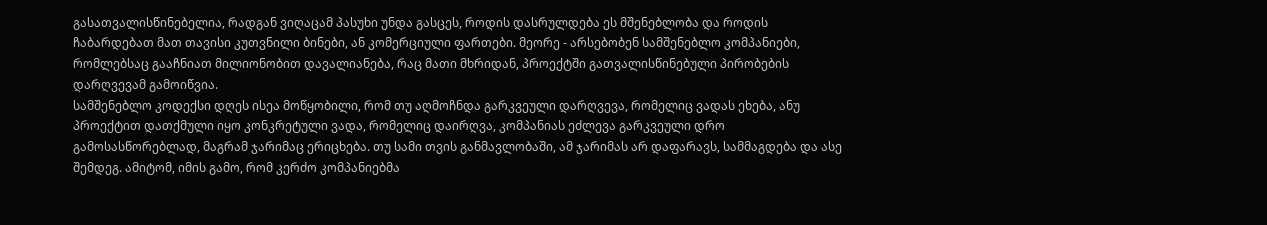გასათვალისწინებელია, რადგან ვიღაცამ პასუხი უნდა გასცეს, როდის დასრულდება ეს მშენებლობა და როდის ჩაბარდებათ მათ თავისი კუთვნილი ბინები, ან კომერციული ფართები. მეორე - არსებობენ სამშენებლო კომპანიები, რომლებსაც გააჩნიათ მილიონობით დავალიანება, რაც მათი მხრიდან, პროექტში გათვალისწინებული პირობების დარღვევამ გამოიწვია.
სამშენებლო კოდექსი დღეს ისეა მოწყობილი, რომ თუ აღმოჩნდა გარკვეული დარღვევა, რომელიც ვადას ეხება, ანუ პროექტით დათქმული იყო კონკრეტული ვადა, რომელიც დაირღვა, კომპანიას ეძლევა გარკვეული დრო გამოსასწორებლად, მაგრამ ჯარიმაც ერიცხება. თუ სამი თვის განმავლობაში, ამ ჯარიმას არ დაფარავს, სამმაგდება და ასე შემდეგ. ამიტომ, იმის გამო, რომ კერძო კომპანიებმა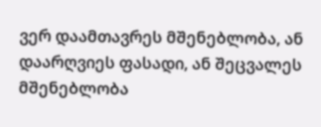ვერ დაამთავრეს მშენებლობა, ან დაარღვიეს ფასადი, ან შეცვალეს მშენებლობა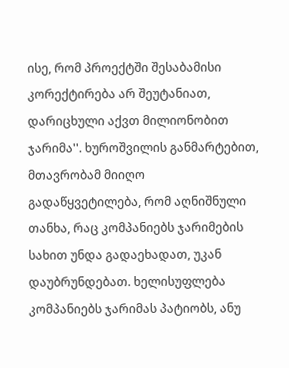ისე, რომ პროექტში შესაბამისი კორექტირება არ შეუტანიათ, დარიცხული აქვთ მილიონობით ჯარიმა''. ხუროშვილის განმარტებით, მთავრობამ მიიღო გადაწყვეტილება, რომ აღნიშნული თანხა, რაც კომპანიებს ჯარიმების სახით უნდა გადაეხადათ, უკან დაუბრუნდებათ. ხელისუფლება კომპანიებს ჯარიმას პატიობს, ანუ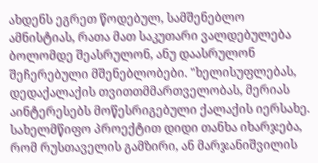ახდენს ეგრეთ წოდებულ, სამშენებლო ამნისტიას, რათა მათ საკუთარი ვალდებულება ბოლომდე შეასრულონ, ანუ დაასრულონ შეჩერებული მშენებლობები. "ხელისუფლებას, დედაქალაქის თვითთმმართველობას, მერიას აინტერესებს მოწესრიგებული ქალაქის იერსახე. სახელმწიფო პროექტით დიდი თანხა იხარჯება, რომ რუსთაველის გამზირი, ან მარჯანიშვილის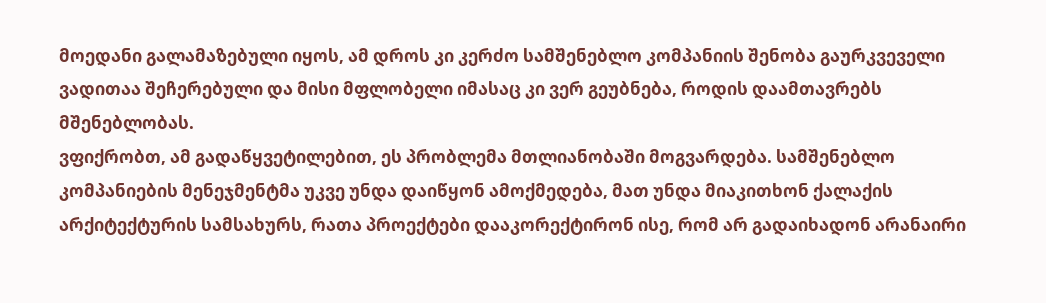მოედანი გალამაზებული იყოს, ამ დროს კი კერძო სამშენებლო კომპანიის შენობა გაურკვეველი ვადითაა შეჩერებული და მისი მფლობელი იმასაც კი ვერ გეუბნება, როდის დაამთავრებს მშენებლობას.
ვფიქრობთ, ამ გადაწყვეტილებით, ეს პრობლემა მთლიანობაში მოგვარდება. სამშენებლო კომპანიების მენეჯმენტმა უკვე უნდა დაიწყონ ამოქმედება, მათ უნდა მიაკითხონ ქალაქის არქიტექტურის სამსახურს, რათა პროექტები დააკორექტირონ ისე, რომ არ გადაიხადონ არანაირი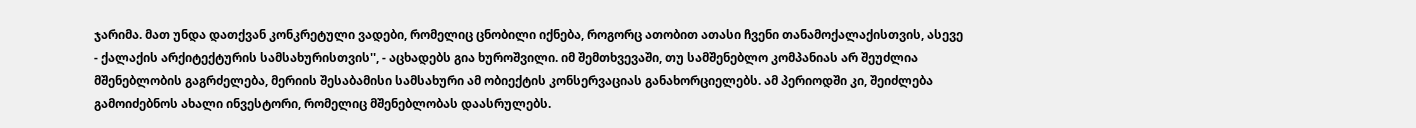ჯარიმა. მათ უნდა დათქვან კონკრეტული ვადები, რომელიც ცნობილი იქნება, როგორც ათობით ათასი ჩვენი თანამოქალაქისთვის, ასევე - ქალაქის არქიტექტურის სამსახურისთვის'', - აცხადებს გია ხუროშვილი. იმ შემთხვევაში, თუ სამშენებლო კომპანიას არ შეუძლია მშენებლობის გაგრძელება, მერიის შესაბამისი სამსახური ამ ობიექტის კონსერვაციას განახორციელებს. ამ პერიოდში კი, შეიძლება გამოიძებნოს ახალი ინვესტორი, რომელიც მშენებლობას დაასრულებს.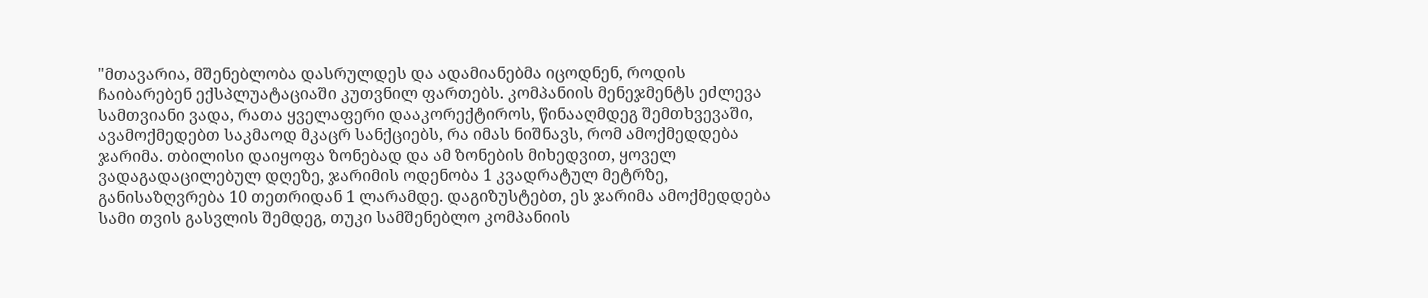"მთავარია, მშენებლობა დასრულდეს და ადამიანებმა იცოდნენ, როდის ჩაიბარებენ ექსპლუატაციაში კუთვნილ ფართებს. კომპანიის მენეჯმენტს ეძლევა სამთვიანი ვადა, რათა ყველაფერი დააკორექტიროს, წინააღმდეგ შემთხვევაში, ავამოქმედებთ საკმაოდ მკაცრ სანქციებს, რა იმას ნიშნავს, რომ ამოქმედდება ჯარიმა. თბილისი დაიყოფა ზონებად და ამ ზონების მიხედვით, ყოველ ვადაგადაცილებულ დღეზე, ჯარიმის ოდენობა 1 კვადრატულ მეტრზე, განისაზღვრება 10 თეთრიდან 1 ლარამდე. დაგიზუსტებთ, ეს ჯარიმა ამოქმედდება სამი თვის გასვლის შემდეგ, თუკი სამშენებლო კომპანიის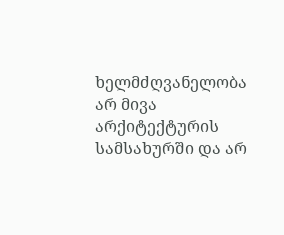ხელმძღვანელობა არ მივა არქიტექტურის სამსახურში და არ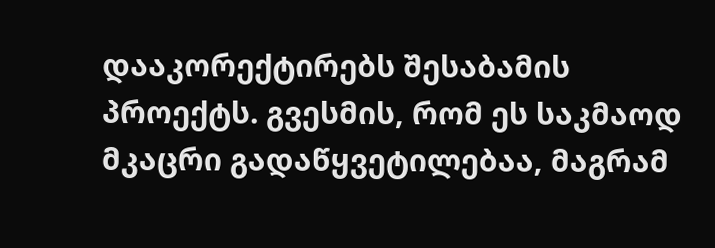დააკორექტირებს შესაბამის პროექტს. გვესმის, რომ ეს საკმაოდ მკაცრი გადაწყვეტილებაა, მაგრამ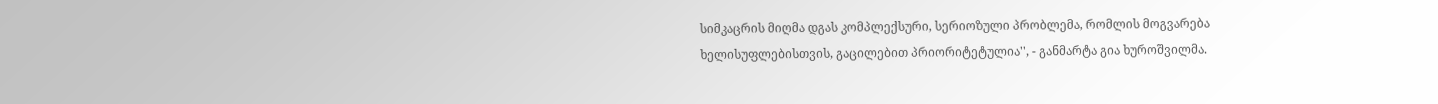სიმკაცრის მიღმა დგას კომპლექსური, სერიოზული პრობლემა, რომლის მოგვარება ხელისუფლებისთვის, გაცილებით პრიორიტეტულია'', - განმარტა გია ხუროშვილმა.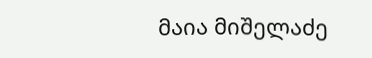მაია მიშელაძე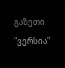გაზეთი "ვერსია"